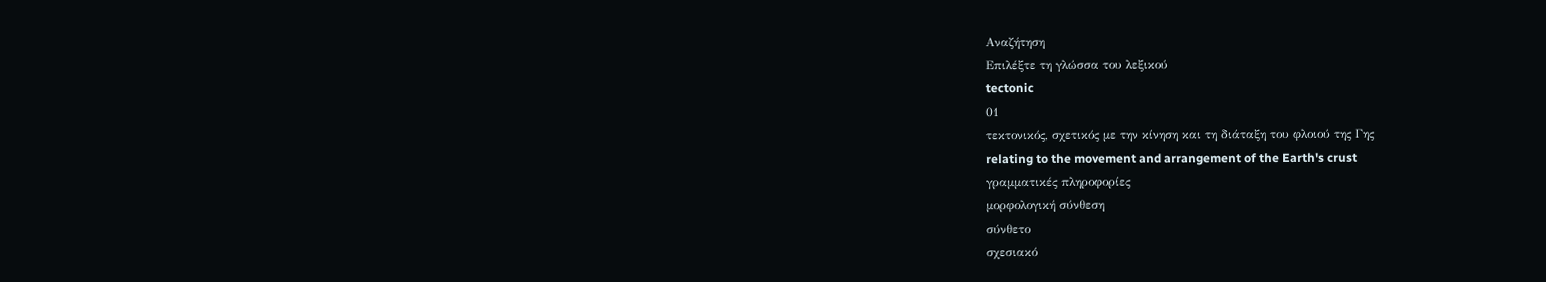Αναζήτηση
Επιλέξτε τη γλώσσα του λεξικού
tectonic
01
τεκτονικός, σχετικός με την κίνηση και τη διάταξη του φλοιού της Γης
relating to the movement and arrangement of the Earth's crust
γραμματικές πληροφορίες
μορφολογική σύνθεση
σύνθετο
σχεσιακό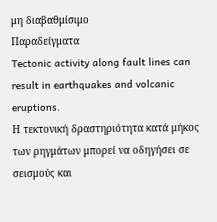μη διαβαθμίσιμο
Παραδείγματα
Tectonic activity along fault lines can result in earthquakes and volcanic eruptions.
Η τεκτονική δραστηριότητα κατά μήκος των ρηγμάτων μπορεί να οδηγήσει σε σεισμούς και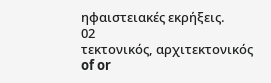ηφαιστειακές εκρήξεις.
02
τεκτονικός, αρχιτεκτονικός
of or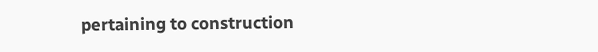pertaining to construction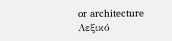or architecture
Λεξικό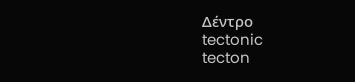Δέντρο
tectonic
tecton